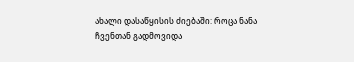ახალი დასაწყისის ძიებაში: როცა ნანა ჩვენთან გადმოვიდა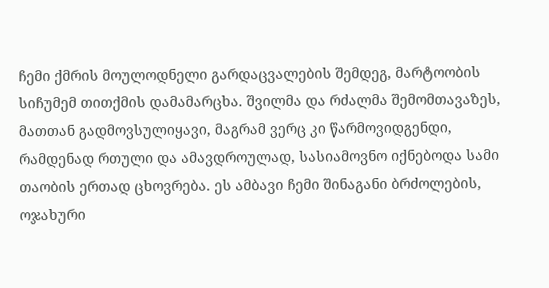ჩემი ქმრის მოულოდნელი გარდაცვალების შემდეგ, მარტოობის სიჩუმემ თითქმის დამამარცხა. შვილმა და რძალმა შემომთავაზეს, მათთან გადმოვსულიყავი, მაგრამ ვერც კი წარმოვიდგენდი, რამდენად რთული და ამავდროულად, სასიამოვნო იქნებოდა სამი თაობის ერთად ცხოვრება. ეს ამბავი ჩემი შინაგანი ბრძოლების, ოჯახური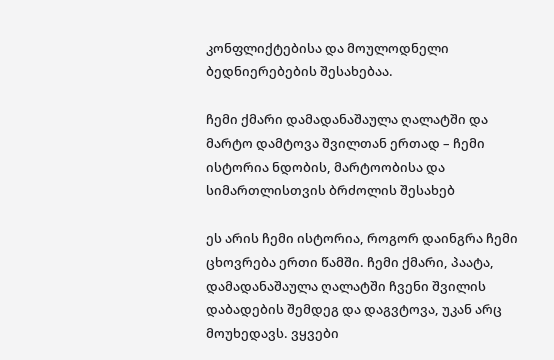კონფლიქტებისა და მოულოდნელი ბედნიერებების შესახებაა.

ჩემი ქმარი დამადანაშაულა ღალატში და მარტო დამტოვა შვილთან ერთად – ჩემი ისტორია ნდობის, მარტოობისა და სიმართლისთვის ბრძოლის შესახებ

ეს არის ჩემი ისტორია, როგორ დაინგრა ჩემი ცხოვრება ერთი წამში. ჩემი ქმარი, პაატა, დამადანაშაულა ღალატში ჩვენი შვილის დაბადების შემდეგ და დაგვტოვა, უკან არც მოუხედავს. ვყვები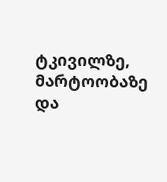ტკივილზე, მარტოობაზე და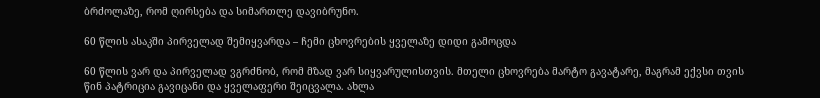ბრძოლაზე, რომ ღირსება და სიმართლე დავიბრუნო.

60 წლის ასაკში პირველად შემიყვარდა – ჩემი ცხოვრების ყველაზე დიდი გამოცდა

60 წლის ვარ და პირველად ვგრძნობ, რომ მზად ვარ სიყვარულისთვის. მთელი ცხოვრება მარტო გავატარე, მაგრამ ექვსი თვის წინ პატრიცია გავიცანი და ყველაფერი შეიცვალა. ახლა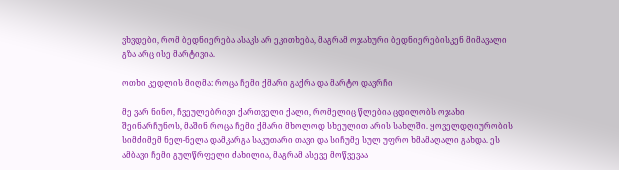ვხვდები, რომ ბედნიერება ასაკს არ ეკითხება, მაგრამ ოჯახური ბედნიერებისკენ მიმავალი გზა არც ისე მარტივია.

ოთხი კედლის მიღმა: როცა ჩემი ქმარი გაქრა და მარტო დავრჩი

მე ვარ ნინო, ჩვეულებრივი ქართველი ქალი, რომელიც წლებია ცდილობს ოჯახი შეინარჩუნოს, მაშინ როცა ჩემი ქმარი მხოლოდ სხეულით არის სახლში. ყოველდღიურობის სიმძიმემ ნელ-ნელა დამკარგა საკუთარი თავი და სიჩუმე სულ უფრო ხმამაღალი გახდა. ეს ამბავი ჩემი გულწრფელი ძახილია, მაგრამ ასევე მოწვევაა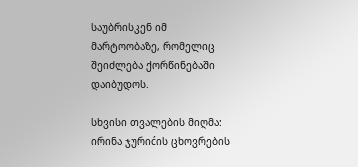საუბრისკენ იმ მარტოობაზე, რომელიც შეიძლება ქორწინებაში დაიბუდოს.

სხვისი თვალების მიღმა: ირინა ჯურიćის ცხოვრების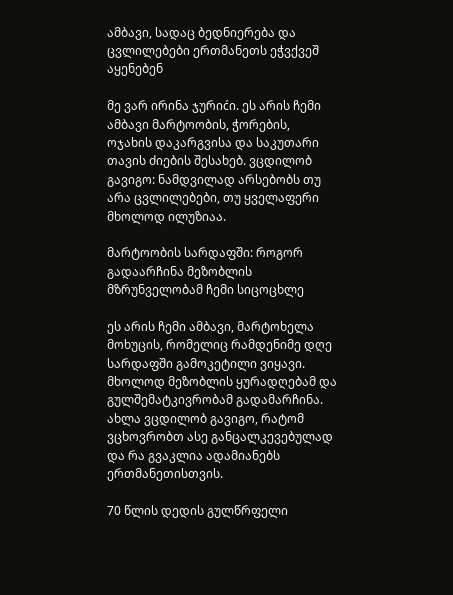ამბავი, სადაც ბედნიერება და ცვლილებები ერთმანეთს ეჭვქვეშ აყენებენ

მე ვარ ირინა ჯურიćი. ეს არის ჩემი ამბავი მარტოობის, ჭორების, ოჯახის დაკარგვისა და საკუთარი თავის ძიების შესახებ. ვცდილობ გავიგო: ნამდვილად არსებობს თუ არა ცვლილებები, თუ ყველაფერი მხოლოდ ილუზიაა.

მარტოობის სარდაფში: როგორ გადაარჩინა მეზობლის მზრუნველობამ ჩემი სიცოცხლე

ეს არის ჩემი ამბავი, მარტოხელა მოხუცის, რომელიც რამდენიმე დღე სარდაფში გამოკეტილი ვიყავი. მხოლოდ მეზობლის ყურადღებამ და გულშემატკივრობამ გადამარჩინა. ახლა ვცდილობ გავიგო, რატომ ვცხოვრობთ ასე განცალკევებულად და რა გვაკლია ადამიანებს ერთმანეთისთვის.

70 წლის დედის გულწრფელი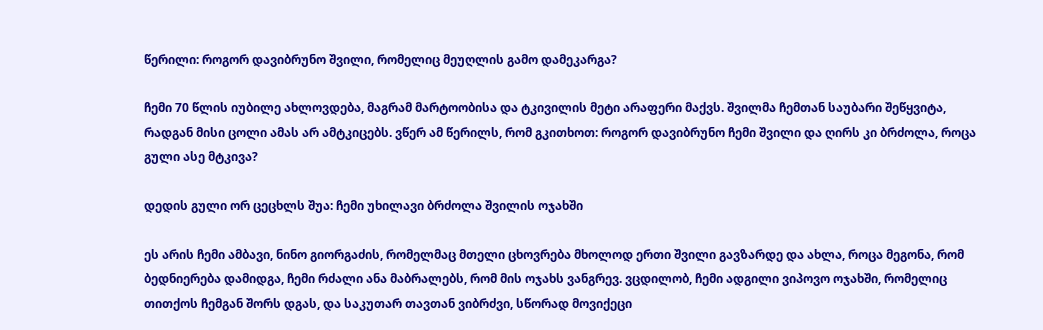წერილი: როგორ დავიბრუნო შვილი, რომელიც მეუღლის გამო დამეკარგა?

ჩემი 70 წლის იუბილე ახლოვდება, მაგრამ მარტოობისა და ტკივილის მეტი არაფერი მაქვს. შვილმა ჩემთან საუბარი შეწყვიტა, რადგან მისი ცოლი ამას არ ამტკიცებს. ვწერ ამ წერილს, რომ გკითხოთ: როგორ დავიბრუნო ჩემი შვილი და ღირს კი ბრძოლა, როცა გული ასე მტკივა?

დედის გული ორ ცეცხლს შუა: ჩემი უხილავი ბრძოლა შვილის ოჯახში

ეს არის ჩემი ამბავი, ნინო გიორგაძის, რომელმაც მთელი ცხოვრება მხოლოდ ერთი შვილი გავზარდე და ახლა, როცა მეგონა, რომ ბედნიერება დამიდგა, ჩემი რძალი ანა მაბრალებს, რომ მის ოჯახს ვანგრევ. ვცდილობ, ჩემი ადგილი ვიპოვო ოჯახში, რომელიც თითქოს ჩემგან შორს დგას, და საკუთარ თავთან ვიბრძვი, სწორად მოვიქეცი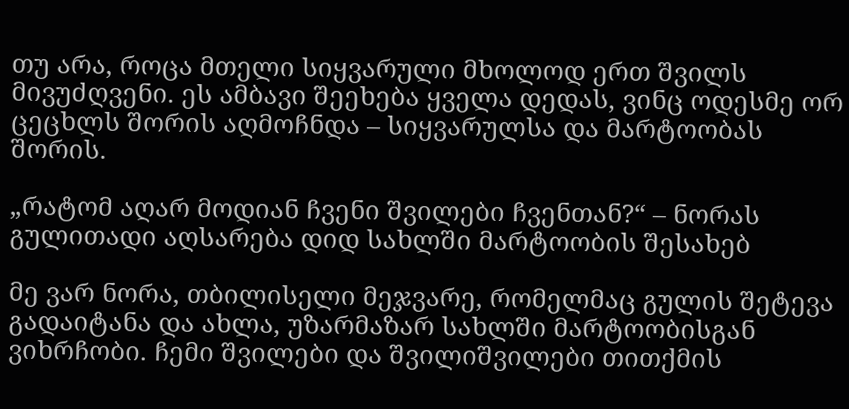თუ არა, როცა მთელი სიყვარული მხოლოდ ერთ შვილს მივუძღვენი. ეს ამბავი შეეხება ყველა დედას, ვინც ოდესმე ორ ცეცხლს შორის აღმოჩნდა – სიყვარულსა და მარტოობას შორის.

„რატომ აღარ მოდიან ჩვენი შვილები ჩვენთან?“ – ნორას გულითადი აღსარება დიდ სახლში მარტოობის შესახებ

მე ვარ ნორა, თბილისელი მეჯვარე, რომელმაც გულის შეტევა გადაიტანა და ახლა, უზარმაზარ სახლში მარტოობისგან ვიხრჩობი. ჩემი შვილები და შვილიშვილები თითქმის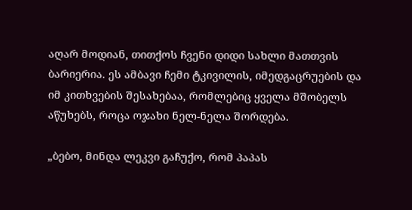აღარ მოდიან, თითქოს ჩვენი დიდი სახლი მათთვის ბარიერია. ეს ამბავი ჩემი ტკივილის, იმედგაცრუების და იმ კითხვების შესახებაა, რომლებიც ყველა მშობელს აწუხებს, როცა ოჯახი ნელ-ნელა შორდება.

„ბებო, მინდა ლეკვი გაჩუქო, რომ პაპას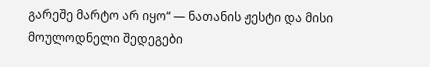გარეშე მარტო არ იყო“ — ნათანის ჟესტი და მისი მოულოდნელი შედეგები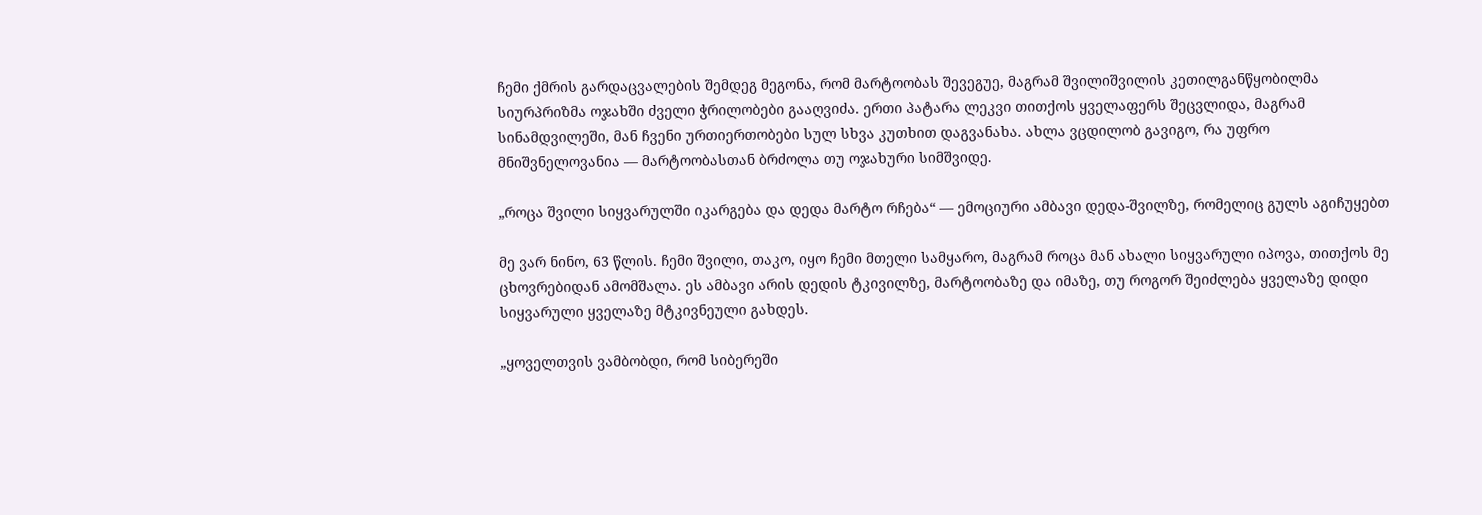ჩემი ქმრის გარდაცვალების შემდეგ მეგონა, რომ მარტოობას შევეგუე, მაგრამ შვილიშვილის კეთილგანწყობილმა სიურპრიზმა ოჯახში ძველი ჭრილობები გააღვიძა. ერთი პატარა ლეკვი თითქოს ყველაფერს შეცვლიდა, მაგრამ სინამდვილეში, მან ჩვენი ურთიერთობები სულ სხვა კუთხით დაგვანახა. ახლა ვცდილობ გავიგო, რა უფრო მნიშვნელოვანია — მარტოობასთან ბრძოლა თუ ოჯახური სიმშვიდე.

„როცა შვილი სიყვარულში იკარგება და დედა მარტო რჩება“ — ემოციური ამბავი დედა-შვილზე, რომელიც გულს აგიჩუყებთ

მე ვარ ნინო, 63 წლის. ჩემი შვილი, თაკო, იყო ჩემი მთელი სამყარო, მაგრამ როცა მან ახალი სიყვარული იპოვა, თითქოს მე ცხოვრებიდან ამომშალა. ეს ამბავი არის დედის ტკივილზე, მარტოობაზე და იმაზე, თუ როგორ შეიძლება ყველაზე დიდი სიყვარული ყველაზე მტკივნეული გახდეს.

„ყოველთვის ვამბობდი, რომ სიბერეში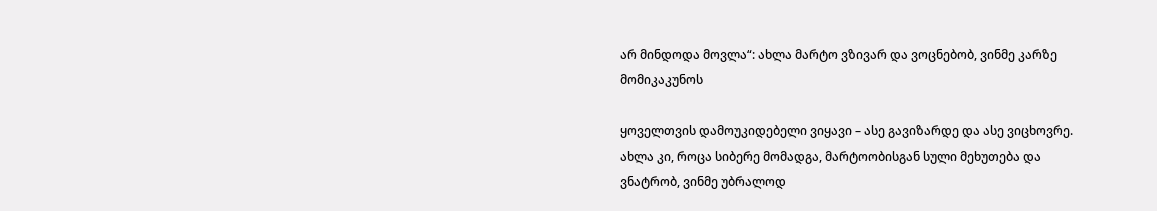არ მინდოდა მოვლა“: ახლა მარტო ვზივარ და ვოცნებობ, ვინმე კარზე მომიკაკუნოს

ყოველთვის დამოუკიდებელი ვიყავი – ასე გავიზარდე და ასე ვიცხოვრე. ახლა კი, როცა სიბერე მომადგა, მარტოობისგან სული მეხუთება და ვნატრობ, ვინმე უბრალოდ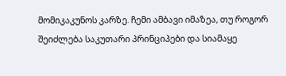მომიკაკუნოს კარზე. ჩემი ამბავი იმაზეა, თუ როგორ შეიძლება საკუთარი პრინციპები და სიამაყე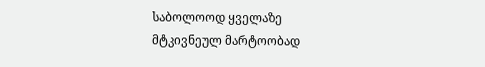საბოლოოდ ყველაზე მტკივნეულ მარტოობად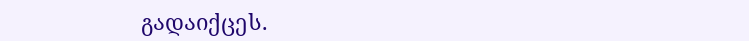გადაიქცეს.